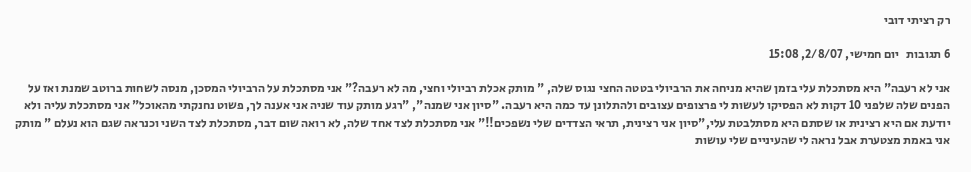רק רציתי דובי

6 תגובות   יום חמישי, 2/8/07, 15:08

אני לא רעבה" היא מסתכלת עלי בזמן שהיא מניחה את הרביולי בטטה החצי נגוס שלה, " מותק אכלת רביולי וחצי, מה לא רעבה?" אני מסתכלת על הרביולי המסכן, מנסה לשחות ברוטב שמנת ואז על הפנים שלה שלפני 10 דקות לא הפסיקו לעשות לי פרצופים עצובים ולהתלונן עד כמה היא רעבה. "סיון אני שמנה", "רגע מותק עוד שניה אני אענה לך, פשוט נחנקתי מהאוכל" אני מסתכלת עליה ולא יודעת אם היא רצינית או שסתם היא מסתלבטת עלי,"סיון אני רצינית, תראי הצדדים שלי נשפכים!!" אני מסתכלת לצד אחד שלה, לא רואה שום דבר, מסתכלת לצד השני וכנראה שגם הוא נעלם " מותק אני באמת מצטערת אבל נראה לי שהעיניים שלי עושות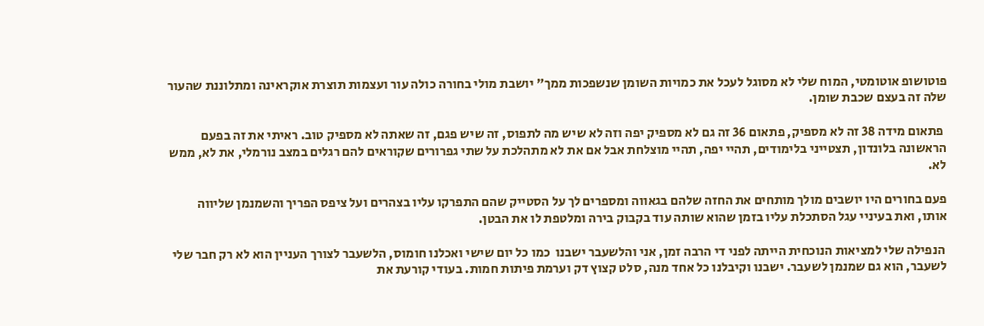פוטושופ אוטומטי, המוח שלי לא מסוגל לעכל את כמויות השומן שנשפכות ממך" יושבת מולי בחורה כולה עור ועצמות תוצרת אוקראינה ומתלוננת שהעור שלה זה בעצם שכבת שומן.

 פתאום מידה 38 זה לא מספיק, פתאום 36 זה גם לא מספיק יפה וזה לא שיש מה לתפוס, זה שיש פגם, זה שאתה לא מספיק טוב. ראיתי את זה בפעם הראשונה בלונדון, תצטייני בלימודים, תהיי יפה, תהיי מוצלחת אבל אם את לא מתהלכת על שתי גפרורים שקוראים להם רגלים במצב נורמלי, את לא, ממש לא.

פעם בחורים היו יושבים מולך מותחים את החזה שלהם בגאווה ומספרים לך על הסטייק שהם התפרקו עליו בצהרים ועל ציפס הפריך והשמנמן שליווה אותו, ואת בעיניי עגל הסתכלת עליו בזמן שהוא שותה עוד בקבוק בירה ומלטפת לו את הבטן.

 הנפילה שלי למציאות הנוכחית הייתה לפני די הרבה זמן, אני והלשעבר ישבנו  כמו כל יום שישי ואכלנו חומוס, הלשעבר לצורך העניין הוא לא רק חבר שלי  לשעבר, הוא גם שמנמן לשעבר. ישבנו וקיבלנו כל אחד מנה, סלט קצוץ דק וערמת פיתות חמות. בעודי קורעת את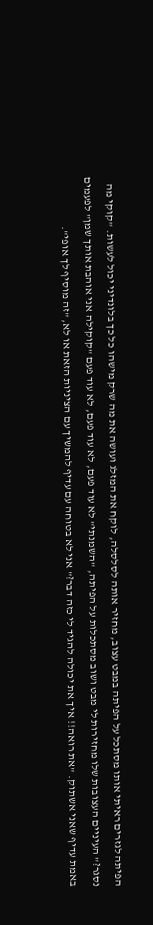הפיתה לגזרים ראיתי אותו מסתכל על הפיתה במבט עצוב, מחזיר אותה לסלסלה, לוקח את המזלג ועושה את מה שרק מישהו כל כך בלונדיני יכול לעשות. "קוקי מה נסגר?" העיניים העצובות שלו מחזירות לי מבט ושוב מסתכלות על הפיתה, "השמנתי" לא עוד פעם, לא עוד פעם, לא עוד פעם "קוקילה אני אוהבת אותך שמן" לפעמים באמת עדיף שאני אשתוק. "את רואה!! איך את יכולה להגיד לי כזה דבר?" אני לא בטוחה עם עדיף להמשיך עם הציניות הזאת או לא, "זה מוסיף לך אופי".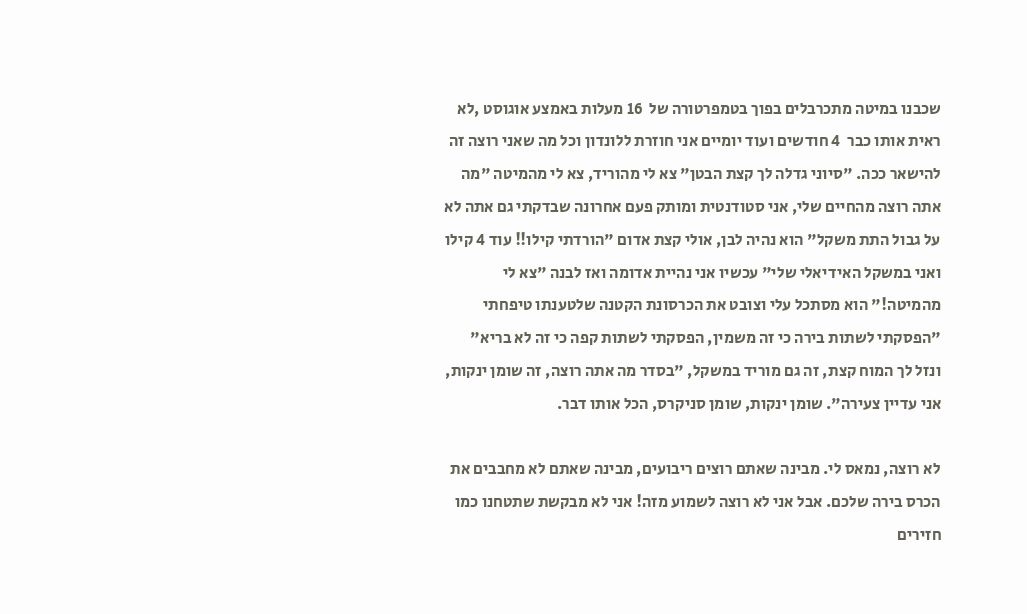שכבנו במיטה מתכרבלים בפוך בטמפרטורה של  16 מעלות באמצע אוגוסט ,לא ראית אותו כבר  4 חודשים ועוד יומיים אני חוזרת ללונדון וכל מה שאני רוצה זה להישאר ככה. "סיוני גדלה לך קצת הבטן" צא לי מהוריד, צא לי מהמיטה "מה אתה רוצה מהחיים שלי, אני סטודנטית ומותק פעם אחרונה שבדקתי גם אתה לא על גבול התת משקל" הוא נהיה לבן, אולי קצת אדום "הורדתי קילו!! עוד 4 קילו ואני במשקל האידיאלי שלי" עכשיו אני נהיית אדומה ואז לבנה "צא לי מהמיטה!" הוא מסתכל עלי וצובט את הכרסונת הקטנה שלטענתו טיפחתי "הפסקתי לשתות בירה כי זה משמין, הפסקתי לשתות קפה כי זה לא בריא" ונזל לך המוח קצת, זה גם מוריד במשקל, "בסדר מה אתה רוצה, זה שומן ינקות, אני עדיין צעירה". שומן ינקות, שומן סניקרס, הכל אותו דבר.

לא רוצה, נמאס לי. מבינה שאתם רוצים ריבועים, מבינה שאתם לא מחבבים את הכרס בירה שלכם. אבל אני לא רוצה לשמוע מזה! אני לא מבקשת שתטחנו כמו חזירים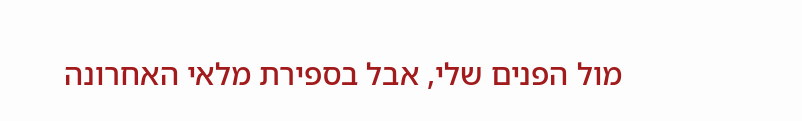מול הפנים שלי, אבל בספירת מלאי האחרונה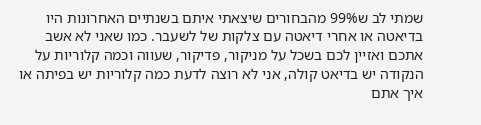שמתי לב ש99% מהבחורים שיצאתי איתם בשנתיים האחרונות היו בדיאטה או אחרי דיאטה עם צלקות של לשעבר. כמו שאני לא אשב אתכם ואזיין לכם בשכל על מניקור, פדיקור, שעווה וכמה קלוריות על הנקודה יש בדיאט קולה, אני לא רוצה לדעת כמה קלוריות יש בפיתה או איך אתם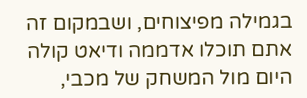בגמילה מפיצוחים, ושבמקום זה אתם תוכלו אדממה ודיאט קולה היום מול המשחק של מכבי,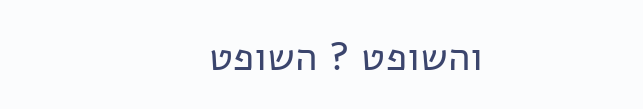והשופט ? השופט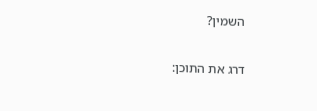השמין?

דרג את התוכן: